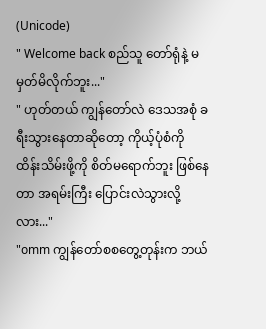(Unicode)
" Welcome back စည်သူ တော်ရုံနဲ့ မမှတ်မိလိုက်ဘူး..."
" ဟုတ်တယ် ကျွန်တော်လဲ ဒေသအစုံ ခရီးသွားနေတာဆိုတော့ ကိုယ့်ပုံစံကို ထိန်းသိမ်းဖို့ကို စိတ်မရောက်ဘူး ဖြစ်နေတာ အရမ်းကြီး ပြောင်းလဲသွားလို့လား..."
"omm ကျွန်တော်စစတွေ့တုန်းက ဘယ်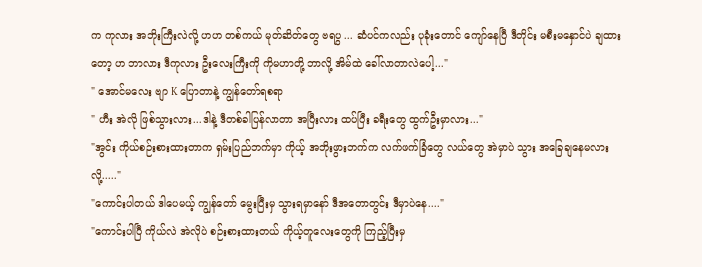က ကုလား အဘိုးကြီးလဲလို့ ဟဟ တစ်ကယ် မုတ်ဆိတ်တွေ ဗရပွ ... ဆံပင်ကလည်း ပုခုံးတောင် ကျော်နေပြီ ဒီတိုင်း မစီးမနှောင်ပဲ ချထားတော့ ဟ ဘာလား ဒီကုလား ဦးလေးကြီးကို ကိုမဟာတို့ ဘာလို့ အိမ်ထဲ ခေါ်လာတာလဲပေါ့..."
" အောင်မလေး ဗျာ K ပြောတာနဲ့ ကျွန်တော်ရစရာ
" ဟီး အဲလို ဖြစ်သွားလား...ဒါနဲ့ ဒီတစ်ခါပြန်လာတာ အပြီးလား ထပ်ပြီး ခရီးတွေ ထွက်ဦးမှာလား..."
"အွင်း ကိုယ်စဉ်းစားထားတာက ရှမ်းပြည်ဘက်မှာ ကိုယ့် အဘိုးဖွားဘက်က လက်ဖက်ခြံတွေ လယ်တွေ အဲမှာပဲ သွား အခြေချနေမလားလို့....."
"ကောင်းပါတယ် ဒါပေမယ့် ကျွန်တော် မွေးပြီးမှ သွားရမှာနော် ဒီအတောတွင်း ဒီမှာပဲနေ...."
"ကောင်းပါပြီ ကိုယ်လဲ အဲလိုပဲ စဉ်းစားထားတယ် ကိုယ့်တူလေးတွေကို ကြည့်ပြီးမှ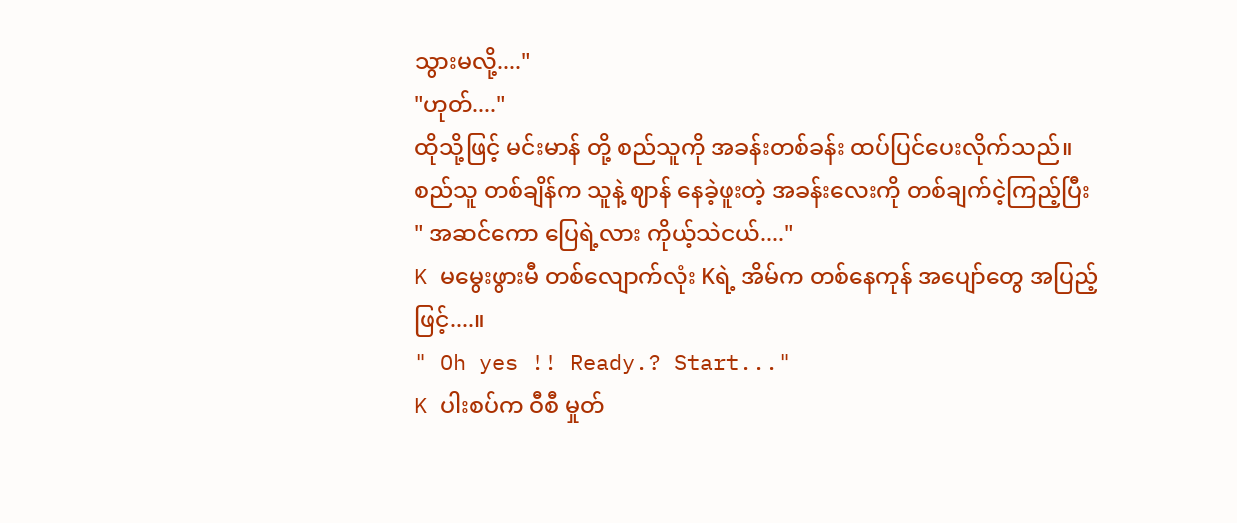သွားမလို့...."
"ဟုတ်...."
ထိုသို့ဖြင့် မင်းမာန် တို့ စည်သူကို အခန်းတစ်ခန်း ထပ်ပြင်ပေးလိုက်သည်။
စည်သူ တစ်ချိန်က သူနဲ့ ဈာန် နေခဲ့ဖူးတဲ့ အခန်းလေးကို တစ်ချက်ငဲ့ကြည့်ပြီး
" အဆင်ကော ပြေရဲ့လား ကိုယ့်သဲငယ်...."
K မမွေးဖွားမီ တစ်လျောက်လုံး Kရဲ့ အိမ်က တစ်နေကုန် အပျော်တွေ အပြည့်ဖြင့်....။
" Oh yes !! Ready.? Start..."
K ပါးစပ်က ဝီစီ မှုတ်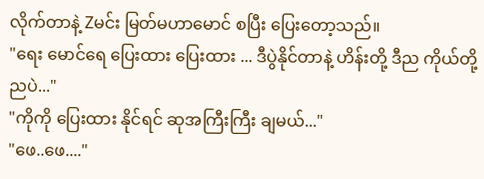လိုက်တာနဲ့ Zမင်း မြတ်မဟာမောင် စပြီး ပြေးတော့သည်။
"ရေး မောင်ရေ ပြေးထား ပြေးထား ... ဒီပွဲနိုင်တာနဲ့ ဟိန်းတို့ ဒီည ကိုယ်တို့ ညပဲ..."
"ကိုကို ပြေးထား နိုင်ရင် ဆုအကြီးကြီး ချမယ်..."
"ဖေ..ဖေ...."